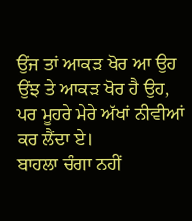ਉਂਜ ਤਾਂ ਆਕੜ ਖੋਰ ਆ ਉਹ
ਉਂਝ ਤੇ ਆਕੜ ਖੋਰ ਹੈ ਉਹ,
ਪਰ ਮੂਹਰੇ ਮੇਰੇ ਅੱਖਾਂ ਨੀਵੀਆਂ ਕਰ ਲੈਂਦਾ ਏ।
ਬਾਹਲਾ ਚੰਗਾ ਨਹੀਂ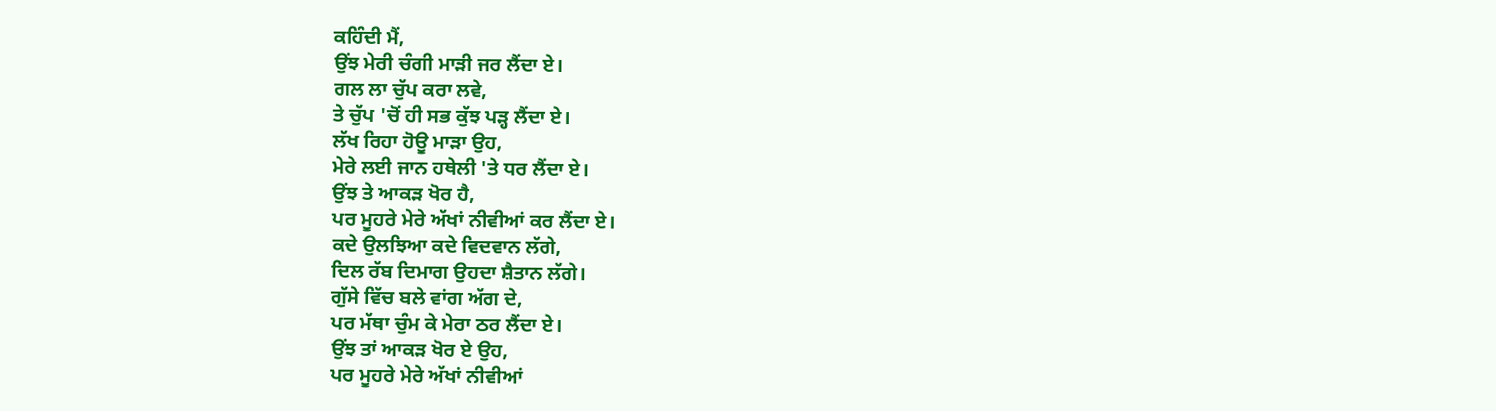ਕਹਿੰਦੀ ਮੈਂ,
ਉਂਝ ਮੇਰੀ ਚੰਗੀ ਮਾੜੀ ਜਰ ਲੈਂਦਾ ਏ।
ਗਲ ਲਾ ਚੁੱਪ ਕਰਾ ਲਵੇ,
ਤੇ ਚੁੱਪ 'ਚੋਂ ਹੀ ਸਭ ਕੁੱਝ ਪੜ੍ਹ ਲੈਂਦਾ ਏ।
ਲੱਖ ਰਿਹਾ ਹੋਊ ਮਾੜਾ ਉਹ,
ਮੇਰੇ ਲਈ ਜਾਨ ਹਥੇਲੀ 'ਤੇ ਧਰ ਲੈਂਦਾ ਏ।
ਉਂਝ ਤੇ ਆਕੜ ਖੋਰ ਹੈ,
ਪਰ ਮੂਹਰੇ ਮੇਰੇ ਅੱਖਾਂ ਨੀਵੀਆਂ ਕਰ ਲੈਂਦਾ ਏ।
ਕਦੇ ਉਲਝਿਆ ਕਦੇ ਵਿਦਵਾਨ ਲੱਗੇ,
ਦਿਲ ਰੱਬ ਦਿਮਾਗ ਉਹਦਾ ਸ਼ੈਤਾਨ ਲੱਗੇ।
ਗੁੱਸੇ ਵਿੱਚ ਬਲੇ ਵਾਂਗ ਅੱਗ ਦੇ,
ਪਰ ਮੱਥਾ ਚੁੰਮ ਕੇ ਮੇਰਾ ਠਰ ਲੈਂਦਾ ਏ।
ਉਂਝ ਤਾਂ ਆਕੜ ਖੋਰ ਏ ਉਹ,
ਪਰ ਮੂਹਰੇ ਮੇਰੇ ਅੱਖਾਂ ਨੀਵੀਆਂ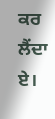ਕਰ ਲੈਂਦਾ ਏ।